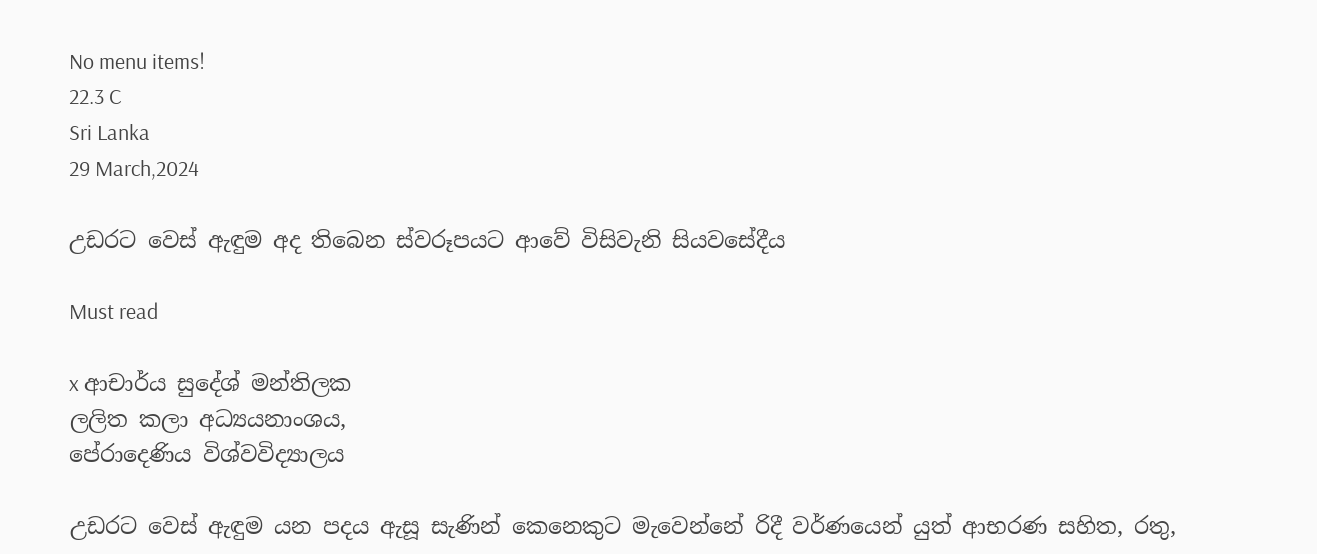No menu items!
22.3 C
Sri Lanka
29 March,2024

උඩරට වෙස් ඇඳුම අද තිබෙන ස්වරූපයට ආවේ විසිවැනි සියවසේදීය

Must read

x ආචාර්ය සුදේශ් මන්තිලක
ලලිත කලා අධ්‍යයනාංශය,
පේරාදෙණිය විශ්වවිද්‍යාලය

උඩරට වෙස් ඇඳුම යන පදය ඇසූ සැණින් කෙනෙකුට මැවෙන්නේ රිදී වර්ණයෙන් යුත් ආභරණ සහිත, රතු,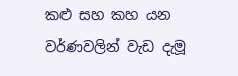කළු සහ කහ යන වර්ණවලින් වැඩ දැමූ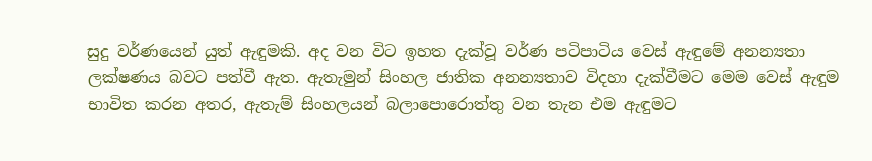සුදු වර්ණයෙන් යුත් ඇඳුමකි. අද වන විට ඉහත දැක්වූ වර්ණ පටිපාටිය වෙස් ඇඳුමේ අනන්‍යතා ලක්ෂණය බවට පත්වී ඇත. ඇතැමුන් සිංහල ජාතික අනන්‍යතාව විදහා දැක්වීමට මෙම වෙස් ඇඳුම භාවිත කරන අතර, ඇතැම් සිංහලයන් බලාපොරොත්තු වන තැන එම ඇඳුමට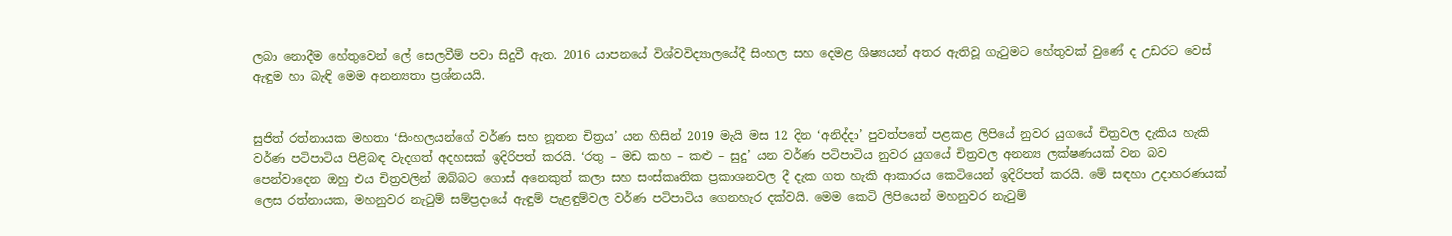ලබා නොදීම හේතුවෙන් ලේ සෙලවීම් පවා සිදුවී ඇත. 2016 යාපනයේ විශ්වවිද්‍යාලයේදී සිංහල සහ දෙමළ ශිෂ්‍යයන් අතර ඇතිවූ ගැටුමට හේතුවක් වුණේ ද උඩරට වෙස් ඇඳුම හා බැඳි මෙම අනන්‍යතා ප්‍රශ්නයයි.


සුජිත් රත්නායක මහතා ‘සිංහලයන්ගේ වර්ණ සහ නූතන චිත්‍රය’ යන හිසින් 2019 මැයි මස 12 දින ‘අනිද්දා’ පුවත්පතේ පළකළ ලිපියේ නුවර යුගයේ චිත්‍රවල දැකිය හැකි වර්ණ පටිපාටිය පිළිබඳ වැදගත් අදහසක් ඉදිරිපත් කරයි. ‘රතු – මඩ කහ – කළු – සුදු’ යන වර්ණ පටිපාටිය නුවර යුගයේ චිත්‍රවල අනන්‍ය ලක්ෂණයක් වන බව පෙන්වාදෙන ඔහු එය චිත්‍රවලින් ඔබ්බට ගොස් අනෙකුත් කලා සහ සංස්කෘතික ප්‍රකාශනවල දී දැක ගත හැකි ආකාරය කෙටියෙන් ඉදිරිපත් කරයි. මේ සඳහා උදාහරණයක් ලෙස රත්නායක, මහනුවර නැටුම් සම්ප්‍රදායේ ඇඳුම් පැළඳුම්වල වර්ණ පටිපාටිය ගෙනහැර දක්වයි. මෙම කෙටි ලිපියෙන් මහනුවර නැටුම්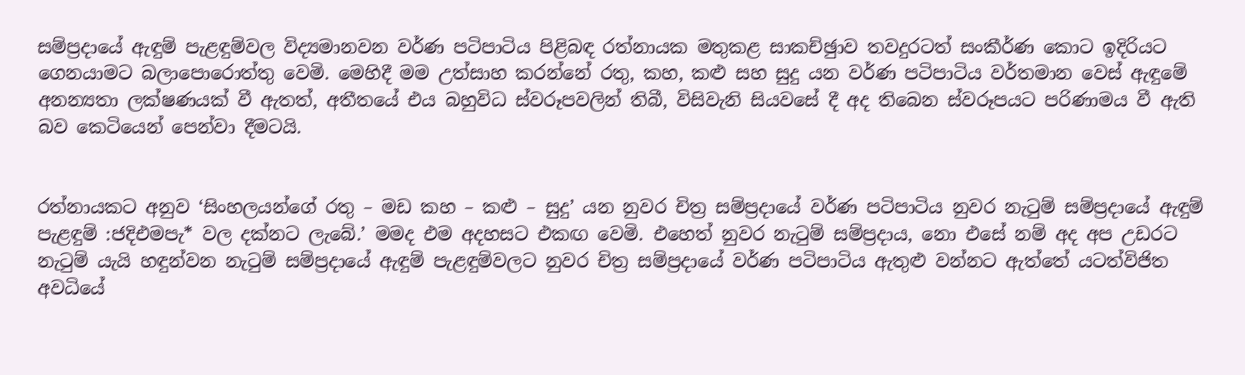සම්ප්‍රදායේ ඇඳුම් පැළඳුම්වල විද්‍යමානවන වර්ණ පටිපාටිය පිළිබඳ රත්නායක මතුකළ සාකච්ඡුාව තවදුරටත් සංකීර්ණ කොට ඉදිරියට ගෙනයාමට බලාපොරොත්තු වෙමි. මෙහිදී මම උත්සාහ කරන්නේ රතු, කහ, කළු සහ සුදු යන වර්ණ පටිපාටිය වර්තමාන වෙස් ඇඳුමේ අනන්‍යතා ලක්ෂණයක් වී ඇතත්, අතීතයේ එය බහුවිධ ස්වරූපවලින් තිබී, විසිවැනි සියවසේ දී අද තිබෙන ස්වරූපයට පරිණාමය වී ඇති බව කෙටියෙන් පෙන්වා දීමටයි.


රත්නායකට අනුව ‘සිංහලයන්ගේ රතු – මඩ කහ – කළු – සුදු’ යන නුවර චිත්‍ර සම්ප්‍රදායේ වර්ණ පටිපාටිය නුවර නැටුම් සම්ප්‍රදායේ ඇඳුම් පැළඳුම් :ජදිඑමපැ* වල දක්නට ලැබේ.’ මමද එම අදහසට එකඟ වෙමි. එහෙත් නුවර නැටුම් සම්ප්‍රදාය, නො එසේ නම් අද අප උඩරට නැටුම් යැයි හඳුන්වන නැටුම් සම්ප්‍රදායේ ඇඳුම් පැළඳුම්වලට නුවර චිත්‍ර සම්ප්‍රදායේ වර්ණ පටිපාටිය ඇතුළු වන්නට ඇත්තේ යටත්විජිත අවධියේ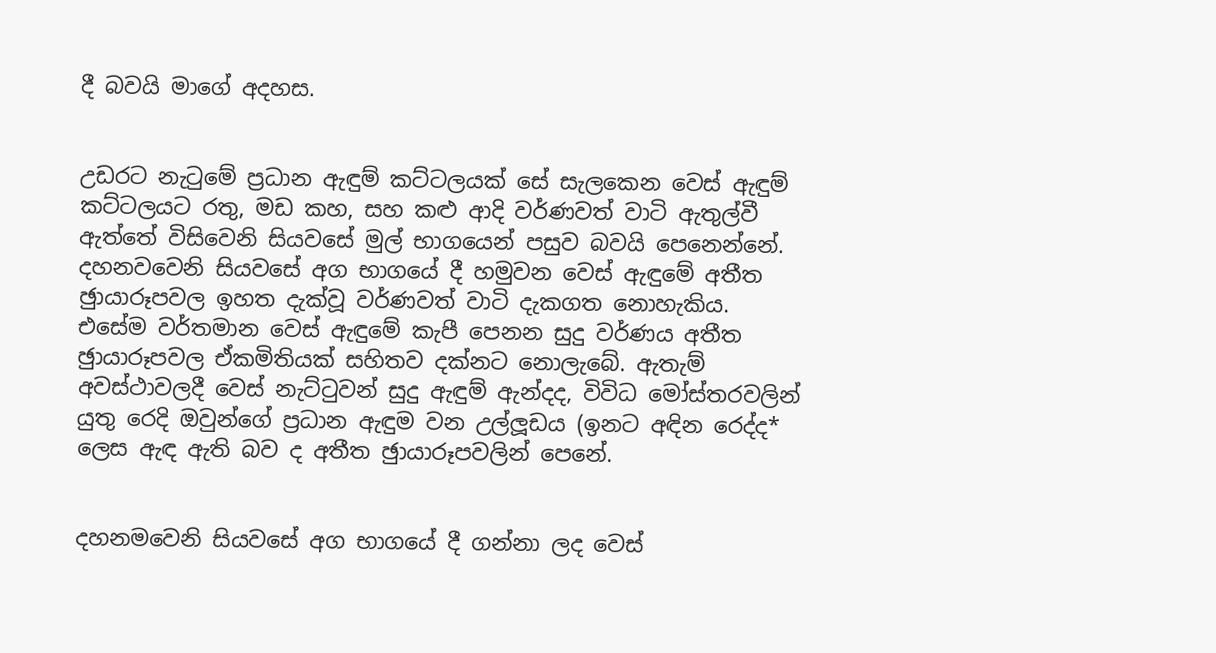දී බවයි මාගේ අදහස.


උඩරට නැටුමේ ප්‍රධාන ඇඳුම් කට්ටලයක් සේ සැලකෙන වෙස් ඇඳුම් කට්ටලයට රතු, මඩ කහ, සහ කළු ආදි වර්ණවත් වාටි ඇතුල්වී ඇත්තේ විසිවෙනි සියවසේ මුල් භාගයෙන් පසුව බවයි පෙනෙන්නේ. දහනවවෙනි සියවසේ අග භාගයේ දී හමුවන වෙස් ඇඳුමේ අතීත ඡුායාරූපවල ඉහත දැක්වූ වර්ණවත් වාටි දැකගත නොහැකිය. එසේම වර්තමාන වෙස් ඇඳුමේ කැපී පෙනන සුදු වර්ණය අතීත ඡුායාරූපවල ඒකමිතියක් සහිතව දක්නට නොලැබේ. ඇතැම් අවස්ථාවලදී වෙස් නැට්ටුවන් සුදු ඇඳුම් ඇන්දද, විවිධ මෝස්තරවලින් යුතු රෙදි ඔවුන්ගේ ප්‍රධාන ඇඳුම වන උල්ලූඩය (ඉනට අඳින රෙද්ද* ලෙස ඇඳ ඇති බව ද අතීත ඡුායාරූපවලින් පෙනේ.


දහනමවෙනි සියවසේ අග භාගයේ දී ගන්නා ලද වෙස්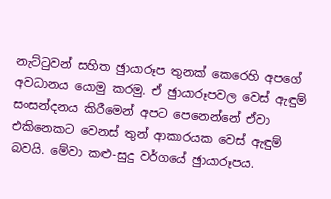නැට්ටුවන් සහිත ඡුායාරූප තුනක් කෙරෙහි අපගේ අවධානය යොමු කරමු. ඒ ඡුායාරූපවල වෙස් ඇඳුම් සංසන්දනය කිරීමෙන් අපට පෙනෙන්නේ ඒවා එකිනෙකට වෙනස් තුන් ආකාරයක වෙස් ඇඳුම් බවයි. මේවා කළු-සුදු වර්ගයේ ඡුායාරූපය.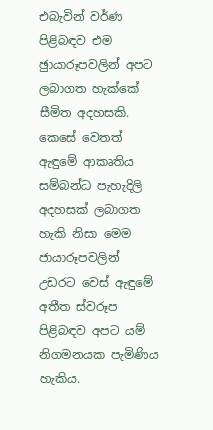එබැවින් වර්ණ පිළිබඳව එම ඡුායාරූපවලින් අපට ලබාගත හැක්කේ සීමිත අදහසකි. කෙසේ වෙතත් ඇඳුමේ ආකෘතිය සම්බන්ධ පැහැදිලි අදහසක් ලබාගත හැකි නිසා මෙම ජායාරූපවලින් උඩරට වෙස් ඇඳුමේ අතීත ස්වරූප පිළිබඳව අපට යම් නිගමනයක පැමිණිය හැකිය.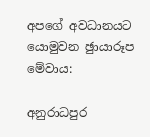අපගේ අවධානයට යොමුවන ඡුායාරූප මේවාය:

අනුරාධපුර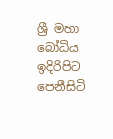ශ්‍රී මහා බෝධිය ඉදිරිපිට පෙනීසිටි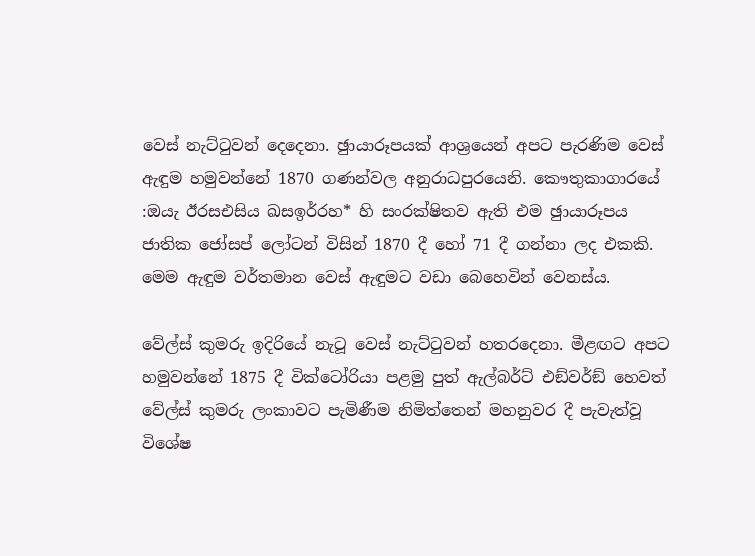වෙස් නැට්ටුවන් දෙදෙනා. ඡුායාරූපයක් ආශ්‍රයෙන් අපට පැරණිම වෙස් ඇඳුම හමුවන්නේ 1870 ගණන්වල අනුරාධපුරයෙනි. කෞතුකාගාරයේ :ඔයැ ඊරසඑසිය ඛසඉර්රහ* හි සංරක්ෂිතව ඇති එම ඡුායාරූපය ජාතික ජෝසප් ලෝටන් විසින් 1870 දී හෝ 71 දී ගන්නා ලද එකකි. මෙම ඇඳුම වර්තමාන වෙස් ඇඳුමට වඩා බෙහෙවින් වෙනස්ය.

වේල්ස් කුමරු ඉදිරියේ නැටූ වෙස් නැට්ටුවන් හතරදෙනා. මීළඟට අපට හමුවන්නේ 1875 දී වික්ටෝරියා පළමු පුත් ඇල්බර්ට් එඞ්වර්ඞ් හෙවත් වේල්ස් කුමරු ලංකාවට පැමිණීම නිමිත්තෙන් මහනුවර දී පැවැත්වූ විශේෂ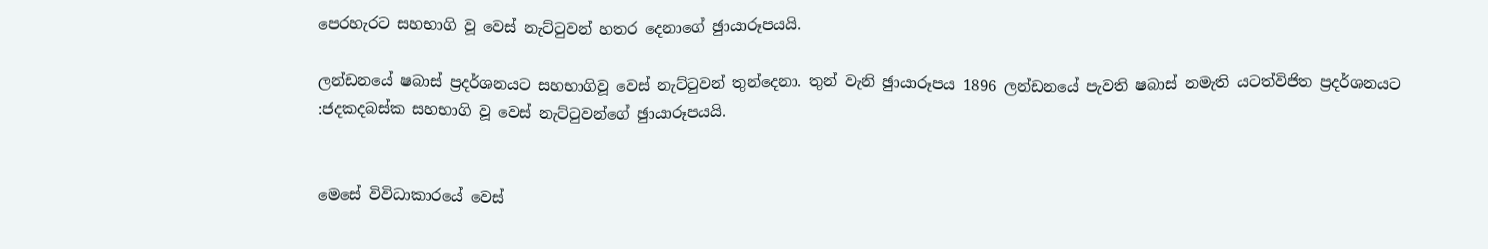පෙරහැරට සහභාගි වූ වෙස් නැට්ටුවන් හතර දෙනාගේ ඡුායාරූපයයි.

ලන්ඩනයේ ෂබාස් ප්‍රදර්ශනයට සහභාගිවූ වෙස් නැට්ටුවන් තුන්දෙනා. තුන් වැනි ඡුායාරූපය 1896 ලන්ඩනයේ පැවති ෂබාස් නමැති යටත්විජිත ප්‍රදර්ශනයට :ජදකදබස්ක සහභාගි වූ වෙස් නැට්ටුවන්ගේ ඡුායාරූපයයි.


මෙසේ විවිධාකාරයේ වෙස්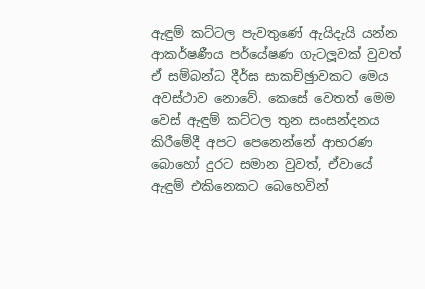ඇඳුම් කට්ටල පැවතුණේ ඇයිදැයි යන්න ආකර්ෂණීය පර්යේෂණ ගැටලූවක් වුවත් ඒ සම්බන්ධ දීර්ඝ සාකච්ඡුාවකට මෙය අවස්ථාව නොවේ. කෙසේ වෙතත් මෙම වෙස් ඇඳුම් කට්ටල තුන සංසන්දනය කිරීමේදී අපට පෙනෙන්නේ ආභරණ බොහෝ දුරට සමාන වුවත්, ඒවායේ ඇඳුම් එකිනෙකට බෙහෙවින්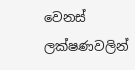වෙනස් ලක්ෂණවලින්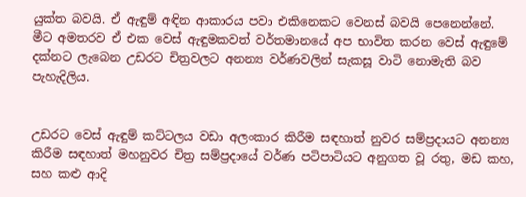යුක්ත බවයි. ඒ ඇඳුම් අඳින ආකාරය පවා එකිනෙකට වෙනස් බවයි පෙනෙන්නේ. මීට අමතරව ඒ එක වෙස් ඇඳුමකවත් වර්තමානයේ අප භාවිත කරන වෙස් ඇඳුමේ දක්නට ලැබෙන උඩරට චිත්‍රවලට අනන්‍ය වර්ණවලින් සැකසූ වාටි නොමැති බව පැහැදිලිය.


උඩරට වෙස් ඇඳුම් කට්ටලය වඩා අලංකාර කිරීම සඳහාත් නුවර සම්ප්‍රදායට අනන්‍ය කිරීම සඳහාත් මහනුවර චිත්‍ර සම්ප්‍රදායේ වර්ණ පටිපාටියට අනුගත වූ රතු, මඩ කහ, සහ කළු ආදි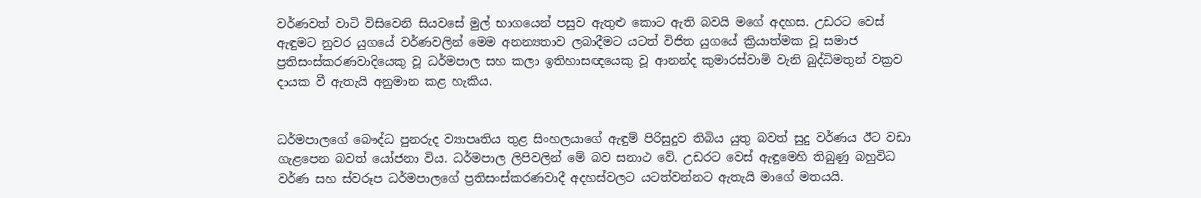වර්ණවත් වාටි විසිවෙනි සියවසේ මුල් භාගයෙන් පසුව ඇතුළු කොට ඇති බවයි මගේ අදහස. උඩරට වෙස් ඇඳුමට නුවර යුගයේ වර්ණවලින් මෙම අනන්‍යතාව ලබාදීමට යටත් විජිත යුගයේ ක්‍රියාත්මක වූ සමාජ ප්‍රතිසංස්කරණවාදියෙකු වූ ධර්මපාල සහ කලා ඉතිහාසඥයෙකු වූ ආනන්ද කුමාරස්වාමි වැනි බුද්ධිමතුන් වක්‍රව දායක වී ඇතැයි අනුමාන කළ හැකිය.


ධර්මපාලගේ බෞද්ධ පුනරුද ව්‍යාපෘතිය තුළ සිංහලයාගේ ඇඳුම් පිරිසුදුව තිබිය යුතු බවත් සුදු වර්ණය ඊට වඩා ගැළපෙන බවත් යෝජනා විය. ධර්මපාල ලිපිවලින් මේ බව සනාථ වේ. උඩරට වෙස් ඇඳුමෙහි තිබුණු බහුවිධ වර්ණ සහ ස්වරූප ධර්මපාලගේ ප්‍රතිසංස්කරණවාදී අදහස්වලට යටත්වන්නට ඇතැයි මාගේ මතයයි.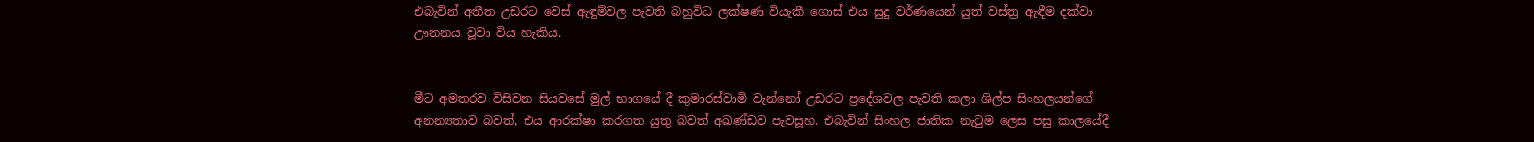එබැවින් අතීත උඩරට වෙස් ඇඳුම්වල පැවති බහුවිධ ලක්ෂණ වියැකී ගොස් එය සුදු වර්ණයෙන් යුත් වස්ත්‍ර ඇඳීම දක්වා ඌනනය වූවා විය හැකිය.


මීට අමතරව විසිවන සියවසේ මුල් භාගයේ දී කුමාරස්වාමි වැන්නෝ උඩරට ප්‍රදේශවල පැවති කලා ශිල්ප සිංහලයන්ගේ අනන්‍යතාව බවත්, එය ආරක්ෂා කරගත යුතු බවත් අඛණ්ඩව පැවසූහ. එබැවින් සිංහල ජාතික නැටුම ලෙස පසු කාලයේදී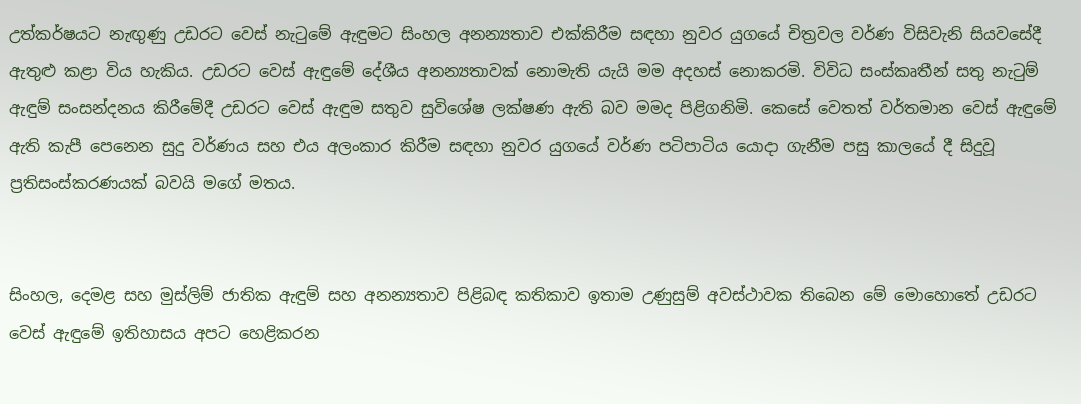උත්කර්ෂයට නැඟුණු උඩරට වෙස් නැටුමේ ඇඳුමට සිංහල අනන්‍යතාව එක්කිරීම සඳහා නුවර යුගයේ චිත්‍රවල වර්ණ විසිවැනි සියවසේදී ඇතුළු කළා විය හැකිය. උඩරට වෙස් ඇඳුමේ දේශීය අනන්‍යතාවක් නොමැති යැයි මම අදහස් නොකරමි. විවිධ සංස්කෘතීන් සතු නැටුම් ඇඳුම් සංසන්දනය කිරීමේදී උඩරට වෙස් ඇඳුම සතුව සුවිශේෂ ලක්ෂණ ඇති බව මමද පිළිගනිමි. කෙසේ වෙතත් වර්තමාන වෙස් ඇඳුමේ ඇති කැපී පෙනෙන සුදු වර්ණය සහ එය අලංකාර කිරීම සඳහා නුවර යුගයේ වර්ණ පටිපාටිය යොදා ගැනීම පසු කාලයේ දී සිදුවූ ප්‍රතිසංස්කරණයක් බවයි මගේ මතය.


සිංහල, දෙමළ සහ මුස්ලිම් ජාතික ඇඳුම් සහ අනන්‍යතාව පිළිබඳ කතිකාව ඉතාම උණුසුම් අවස්ථාවක තිබෙන මේ මොහොතේ උඩරට වෙස් ඇඳුමේ ඉතිහාසය අපට හෙළිකරන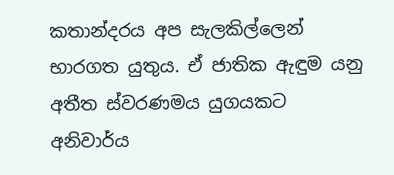කතාන්දරය අප සැලකිල්ලෙන් භාරගත යුතුය. ඒ ජාතික ඇඳුම යනු අතීත ස්වරණමය යුගයකට අනිවාර්ය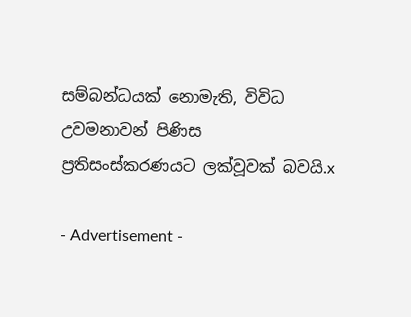සම්බන්ධයක් නොමැති, විවිධ උවමනාවන් පිණිස ප්‍රතිසංස්කරණයට ලක්වූවක් බවයි.x

- Advertisement -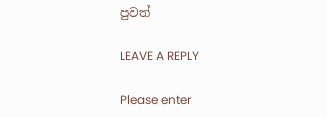පුවත්

LEAVE A REPLY

Please enter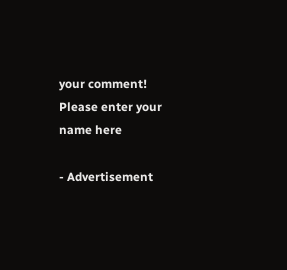your comment!
Please enter your name here

- Advertisement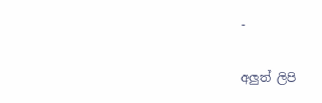-

අලුත් ලිපි